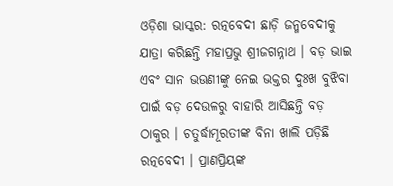ଓଡ଼ିଶା ଭାସ୍କର: ରତ୍ନବେଦୀ ଛାଡ଼ି ଜନ୍ମବେଦୀକୁ ଯାତ୍ରା କରିଛନ୍ତି ମହାପ୍ରଭୁ ଶ୍ରୀଜଗନ୍ନାଥ । ବଡ଼ ଭାଇ ଏବଂ ସାନ ଭଉଣୀଙ୍କୁ ନେଇ ଭକ୍ତର ଦୁଃଖ ବୁଝିବା ପାଇଁ ବଡ଼ ଦେଉଳରୁ ବାହାରି ଆସିଛନ୍ତି ବଡ଼ ଠାକୁର । ଚତୁର୍ଦ୍ଧାମୂରତୀଙ୍କ ବିନା ଖାଲି ପଡ଼ିଛି ରତ୍ନବେଦୀ । ପ୍ରାଣପ୍ରିୟଙ୍କ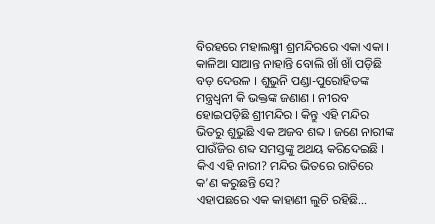ବିରହରେ ମହାଲକ୍ଷ୍ମୀ ଶ୍ରମନ୍ଦିରରେ ଏକା ଏକା । କାଳିଆ ସାଆନ୍ତ ନାହାନ୍ତି ବୋଲି ଖାଁ ଖାଁ ପଡ଼ିଛି ବଡ଼ ଦେଉଳ । ଶୁଭୁନି ପଣ୍ଡା-ପୁରୋହିତଙ୍କ ମନ୍ତ୍ରଧ୍ୱନୀ କି ଭକ୍ତଙ୍କ ଜଣାଣ । ନୀରବ ହୋଇପଡ଼ିଛି ଶ୍ରୀମନ୍ଦିର । କିନ୍ତୁ ଏହି ମନ୍ଦିର ଭିତରୁ ଶୁଭୁଛି ଏକ ଅଜବ ଶବ୍ଦ । ଜଣେ ନାରୀଙ୍କ ପାଉଁଜିର ଶବ୍ଦ ସମସ୍ତଙ୍କୁ ଅଥୟ କରିଦେଇଛି । କିଏ ଏହି ନାରୀ? ମନ୍ଦିର ଭିତରେ ରାତିରେ କ’ଣ କରୁଛନ୍ତି ସେ?
ଏହାପଛରେ ଏକ କାହାଣୀ ଲୁଚି ରହିଛି…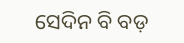ସେଦିନ ବି ବଡ଼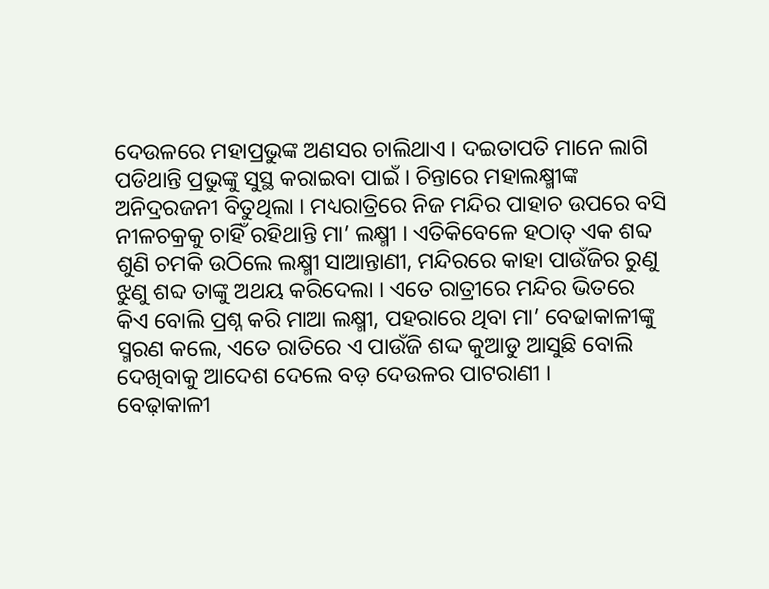ଦେଉଳରେ ମହାପ୍ରଭୁଙ୍କ ଅଣସର ଚାଲିଥାଏ । ଦଇତାପତି ମାନେ ଲାଗି ପଡିଥାନ୍ତି ପ୍ରଭୁଙ୍କୁ ସୁସ୍ଥ କରାଇବା ପାଇଁ । ଚିନ୍ତାରେ ମହାଲକ୍ଷ୍ମୀଙ୍କ ଅନିଦ୍ରରଜନୀ ବିତୁଥିଲା । ମଧ୍ୟରାତ୍ରିରେ ନିଜ ମନ୍ଦିର ପାହାଚ ଉପରେ ବସି ନୀଳଚକ୍ରକୁ ଚାହିଁ ରହିଥାନ୍ତି ମା’ ଲକ୍ଷ୍ମୀ । ଏତିକିବେଳେ ହଠାତ୍ ଏକ ଶବ୍ଦ ଶୁଣି ଚମକି ଉଠିଲେ ଲକ୍ଷ୍ମୀ ସାଆନ୍ତାଣୀ, ମନ୍ଦିରରେ କାହା ପାଉଁଜିର ରୁଣୁ ଝୁଣୁ ଶବ୍ଦ ତାଙ୍କୁ ଅଥୟ କରିଦେଲା । ଏତେ ରାତ୍ରୀରେ ମନ୍ଦିର ଭିତରେ କିଏ ବୋଲି ପ୍ରଶ୍ନ କରି ମାଆ ଲକ୍ଷ୍ମୀ, ପହରାରେ ଥିବା ମା’ ବେଢାକାଳୀଙ୍କୁ ସ୍ମରଣ କଲେ, ଏତେ ରାତିରେ ଏ ପାଉଁଜି ଶଦ୍ଦ କୁଆଡୁ ଆସୁଛି ବୋଲି ଦେଖିବାକୁ ଆଦେଶ ଦେଲେ ବଡ଼ ଦେଉଳର ପାଟରାଣୀ ।
ବେଢ଼ାକାଳୀ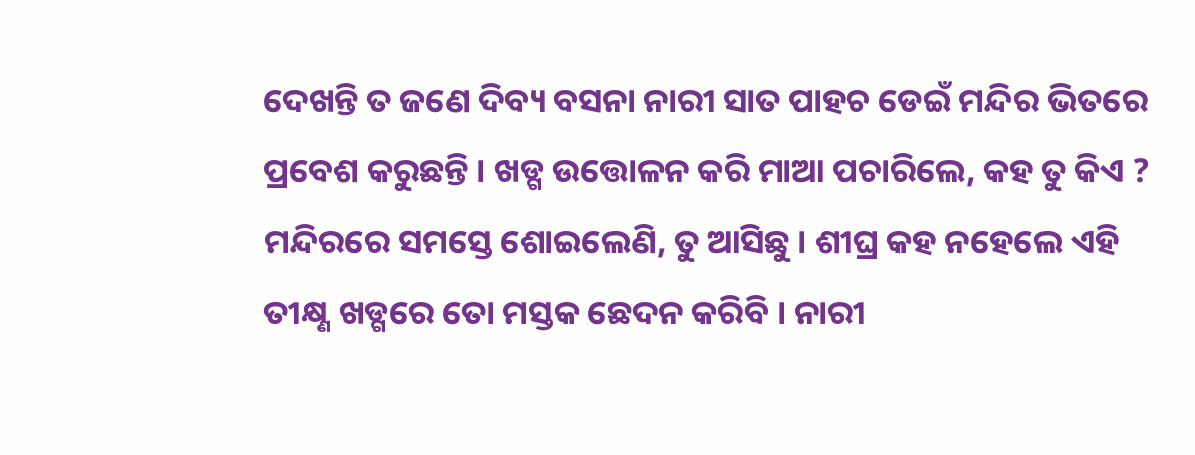ଦେଖନ୍ତି ତ ଜଣେ ଦିବ୍ୟ ବସନା ନାରୀ ସାତ ପାହଚ ଡେଇଁ ମନ୍ଦିର ଭିତରେ ପ୍ରବେଶ କରୁଛନ୍ତି । ଖଡ୍ଗ ଉତ୍ତୋଳନ କରି ମାଆ ପଚାରିଲେ, କହ ତୁ କିଏ ? ମନ୍ଦିରରେ ସମସ୍ତେ ଶୋଇଲେଣି, ତୁ ଆସିଛୁ । ଶୀଘ୍ର କହ ନହେଲେ ଏହି ତୀକ୍ଷ୍ଣ ଖଡ୍ଗରେ ତୋ ମସ୍ତକ ଛେଦନ କରିବି । ନାରୀ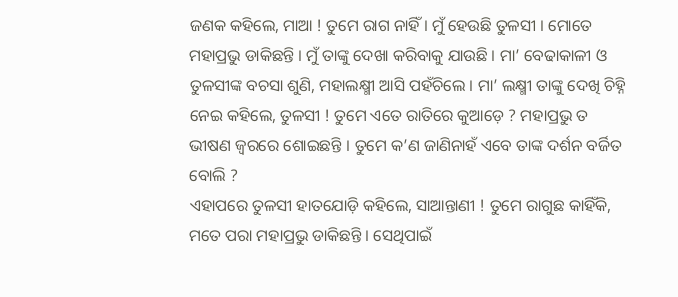ଜଣକ କହିଲେ, ମାଆ ! ତୁମେ ରାଗ ନାହିଁ । ମୁଁ ହେଉଛି ତୁଳସୀ । ମୋତେ ମହାପ୍ରଭୁ ଡାକିଛନ୍ତି । ମୁଁ ତାଙ୍କୁ ଦେଖା କରିବାକୁ ଯାଉଛି । ମା’ ବେଢାକାଳୀ ଓ ତୁଳସୀଙ୍କ ବଚସା ଶୁଣି, ମହାଲକ୍ଷ୍ମୀ ଆସି ପହଁଚିଲେ । ମା’ ଲକ୍ଷ୍ମୀ ତାଙ୍କୁ ଦେଖି ଚିହ୍ନି ନେଇ କହିଲେ, ତୁଳସୀ ! ତୁମେ ଏତେ ରାତିରେ କୁଆଡ଼େ ? ମହାପ୍ରଭୁ ତ ଭୀଷଣ ଜ୍ୱରରେ ଶୋଇଛନ୍ତି । ତୁମେ କ’ଣ ଜାଣିନାହଁ ଏବେ ତାଙ୍କ ଦର୍ଶନ ବର୍ଜିତ ବୋଲି ?
ଏହାପରେ ତୁଳସୀ ହାତଯୋଡ଼ି କହିଲେ, ସାଆନ୍ତାଣୀ ! ତୁମେ ରାଗୁଛ କାହିଁକି, ମତେ ପରା ମହାପ୍ରଭୁ ଡାକିଛନ୍ତି । ସେଥିପାଇଁ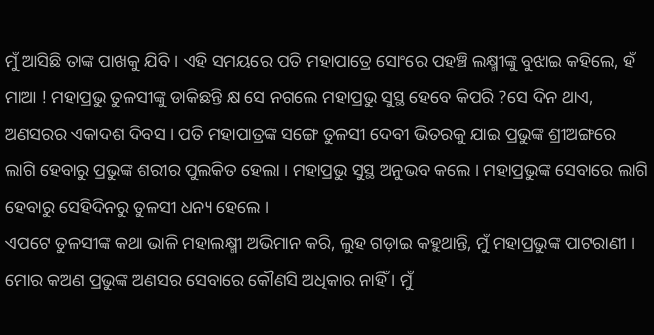ମୁଁ ଆସିଛି ତାଙ୍କ ପାଖକୁ ଯିବି । ଏହି ସମୟରେ ପତି ମହାପାତ୍ରେ ସୋଂରେ ପହଞ୍ଚି ଲକ୍ଷ୍ମୀଙ୍କୁ ବୁଝାଇ କହିଲେ, ହଁ ମାଆ ! ମହାପ୍ରଭୁ ତୁଳସୀଙ୍କୁ ଡାକିଛନ୍ତି କ୍ଷ ସେ ନଗଲେ ମହାପ୍ରଭୁ ସୁସ୍ଥ ହେବେ କିପରି ?ସେ ଦିନ ଥାଏ, ଅଣସରର ଏକାଦଶ ଦିବସ । ପତି ମହାପାତ୍ରଙ୍କ ସଙ୍ଗେ ତୁଳସୀ ଦେବୀ ଭିତରକୁ ଯାଇ ପ୍ରଭୁଙ୍କ ଶ୍ରୀଅଙ୍ଗରେ ଲାଗି ହେବାରୁ ପ୍ରଭୁଙ୍କ ଶରୀର ପୁଲକିତ ହେଲା । ମହାପ୍ରଭୁ ସୁସ୍ଥ ଅନୁଭବ କଲେ । ମହାପ୍ରଭୁଙ୍କ ସେବାରେ ଲାଗି ହେବାରୁ ସେହିଦିନରୁ ତୁଳସୀ ଧନ୍ୟ ହେଲେ ।
ଏପଟେ ତୁଳସୀଙ୍କ କଥା ଭାଳି ମହାଲକ୍ଷ୍ମୀ ଅଭିମାନ କରି, ଲୁହ ଗଡ଼ାଇ କହୁଥାନ୍ତି, ମୁଁ ମହାପ୍ରଭୁଙ୍କ ପାଟରାଣୀ । ମୋର କଅଣ ପ୍ରଭୁଙ୍କ ଅଣସର ସେବାରେ କୌଣସି ଅଧିକାର ନାହିଁ । ମୁଁ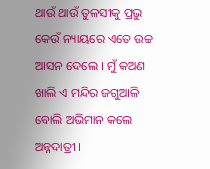ଥାଉଁ ଥାଉଁ ତୁଳସୀକୁ ପ୍ରଭୁ କେଉଁ ନ୍ୟାୟରେ ଏତେ ଉଚ୍ଚ ଆସନ ଦେଲେ । ମୁଁ କଅଣ ଖାଲି ଏ ମନ୍ଦିର ଜଗୁଆଳି ବୋଲି ଅଭିମାନ କଲେ ଅନ୍ନଦାତ୍ରୀ ।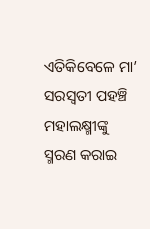ଏତିକିବେଳେ ମା’ ସରସ୍ଵତୀ ପହଞ୍ଚି ମହାଲକ୍ଷ୍ମୀଙ୍କୁ ସ୍ମରଣ କରାଇ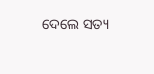ଦେଲେ ସତ୍ୟ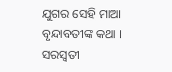ଯୁଗର ସେହି ମାଆ ବୃନ୍ଦାବତୀଙ୍କ କଥା । ସରସ୍ୱତୀ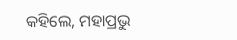କହିଲେ, ମହାପ୍ରଭୁ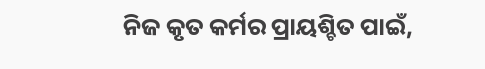ନିଜ କୃତ କର୍ମର ପ୍ରାୟଶ୍ଚିତ ପାଇଁ,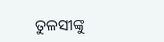ତୁଳସୀଙ୍କୁ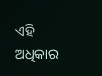ଏହି ଅଧିକାର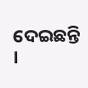ଦେଇଛନ୍ତି ।